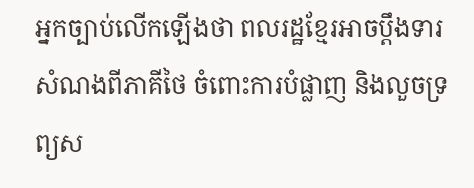អ្នកច្បាប់លើកឡើងថា ពលរដ្ឋខ្មែរអាចប្ដឹងទារសំណងពីភាគីថៃ ចំពោះការបំផ្លាញ និងលួចទ្រព្យស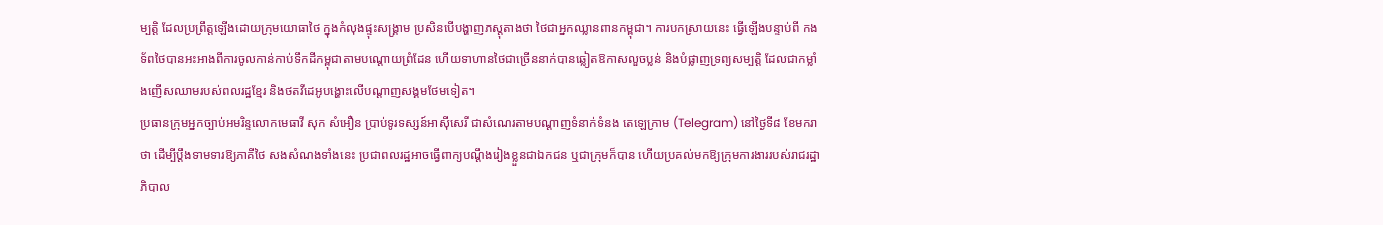ម្បត្តិ ដែលប្រព្រឹត្តឡើងដោយក្រុមយោធាថៃ ក្នុងកំលុងផ្ទុះសង្គ្រាម ប្រសិនបើបង្ហាញភស្តុតាងថា ថៃជាអ្នកឈ្លានពានកម្ពុជា។ ការបកស្រាយនេះ ធ្វើឡើងបន្ទាប់ពី កងទ័ពថៃបានអះអាងពីការចូលកាន់កាប់ទឹកដីកម្ពុជាតាមបណ្ដោយព្រំដែន ហើយទាហានថៃជាច្រើននាក់បានឆ្លៀតឱកាសលួចប្លន់ និងបំផ្លាញទ្រព្យសម្បត្តិ ដែលជាកម្លាំងញើសឈាមរបស់ពលរដ្ឋខ្មែរ និងថតវីដេអូបង្ហោះលើបណ្ដាញសង្គមថែមទៀត។
ប្រធានក្រុមអ្នកច្បាប់អមរិន្ទលោកមេធាវី សុក សំអឿន ប្រាប់ទូរទស្សន៍អាស៊ីសេរី ជាសំណេរតាមបណ្ដាញទំនាក់ទំនង តេឡេក្រាម (Telegram) នៅថ្ងៃទី៨ ខែមករា ថា ដើម្បីប្ដឹងទាមទារឱ្យភាគីថៃ សងសំណងទាំងនេះ ប្រជាពលរដ្ឋអាចធ្វើពាក្យបណ្ដឹងរៀងខ្លួនជាឯកជន ឬជាក្រុមក៏បាន ហើយប្រគល់មកឱ្យក្រុមការងាររបស់រាជរដ្ឋាភិបាល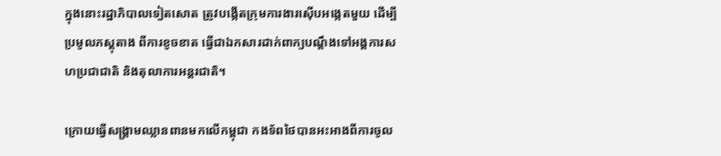ក្នុងនោះរដ្ឋាភិបាលទៀតសោត ត្រូវបង្កើតក្រុមការងារស៊ើបអង្កេតមួយ ដើម្បីប្រមូលភស្តុតាង ពីការខូចខាត ធ្វើជាឯកសារដាក់ពាក្យបណ្ដឹងទៅអង្គការសហប្រជាជាតិ និងតុលាការអន្តរជាតិ។

ក្រោយធ្វើសង្គ្រាមឈ្លានពានមកលើកម្ពុជា កងទ័ពថៃបានអះអាងពីការចូល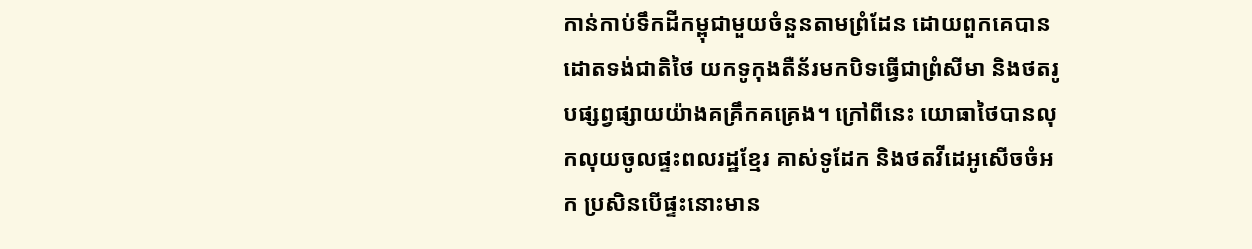កាន់កាប់ទឹកដីកម្ពុជាមួយចំនួនតាមព្រំដែន ដោយពួកគេបានដោតទង់ជាតិថៃ យកទូកុងតឺន័រមកបិទធ្វើជាព្រំសីមា និងថតរូបផ្សព្វផ្សាយយ៉ាងគគ្រឹកគគ្រេង។ ក្រៅពីនេះ យោធាថៃបានលុកលុយចូលផ្ទះពលរដ្ឋខ្មែរ គាស់ទូដែក និងថតវីដេអូសើចចំអក ប្រសិនបើផ្ទះនោះមាន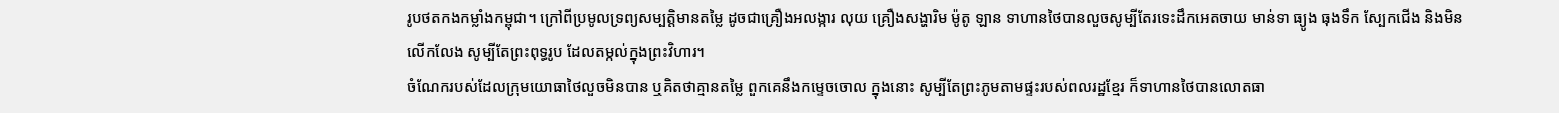រូបថតកងកម្លាំងកម្ពុជា។ ក្រៅពីប្រមូលទ្រព្យសម្បត្តិមានតម្លៃ ដូចជាគ្រឿងអលង្ការ លុយ គ្រឿងសង្ហារិម ម៉ូតូ ឡាន ទាហានថៃបានលួចសូម្បីតែរទេះដឹកអេតចាយ មាន់ទា ធ្យូង ធុងទឹក ស្បែកជើង និងមិនលើកលែង សូម្បីតែព្រះពុទ្ធរូប ដែលតម្កល់ក្នុងព្រះវិហារ។
ចំណែករបស់ដែលក្រុមយោធាថៃលួចមិនបាន ឬគិតថាគ្មានតម្លៃ ពួកគេនឹងកម្ទេចចោល ក្នុងនោះ សូម្បីតែព្រះភូមតាមផ្ទះរបស់ពលរដ្ឋខ្មែរ ក៏ទាហានថៃបានលោតធា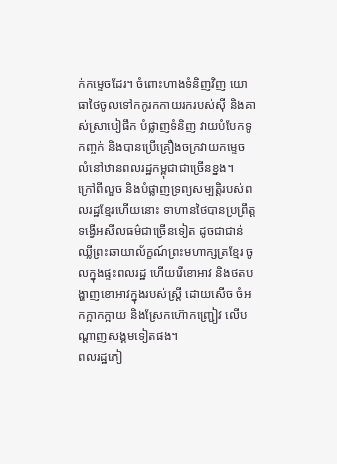ក់កម្ទេចដែរ។ ចំពោះហាងទំនិញវិញ យោធាថៃចូលទៅកកូរកកាយរករបស់ស៊ី និងគាស់ស្រាបៀផឹក បំផ្លាញទំនិញ វាយបំបែកទូកញ្ចក់ និងបានប្រើគ្រឿងចក្រវាយកម្ទេចលំនៅឋានពលរដ្ឋកម្ពុជាជាច្រើនខ្នង។
ក្រៅពីលួច និងបំផ្លាញទ្រព្យសម្បត្តិរបស់ពលរដ្ឋខ្មែរហើយនោះ ទាហានថៃបានប្រព្រឹត្តទង្វើអសីលធម៌ជាច្រើនទៀត ដូចជាជាន់ឈ្លីព្រះឆាយាល័ក្ខណ៍ព្រះមហាក្សត្រខ្មែរ ចូលក្នុងផ្ទះពលរដ្ឋ ហើយរើខោអាវ និងថតបង្ហាញខោអាវក្នុងរបស់ស្ត្រី ដោយសើច ចំអកក្អាកក្អាយ និងស្រែកហ៊ោកញ្ជ្រៀវ លើបណ្ដាញសង្គមទៀតផង។
ពលរដ្ឋភៀ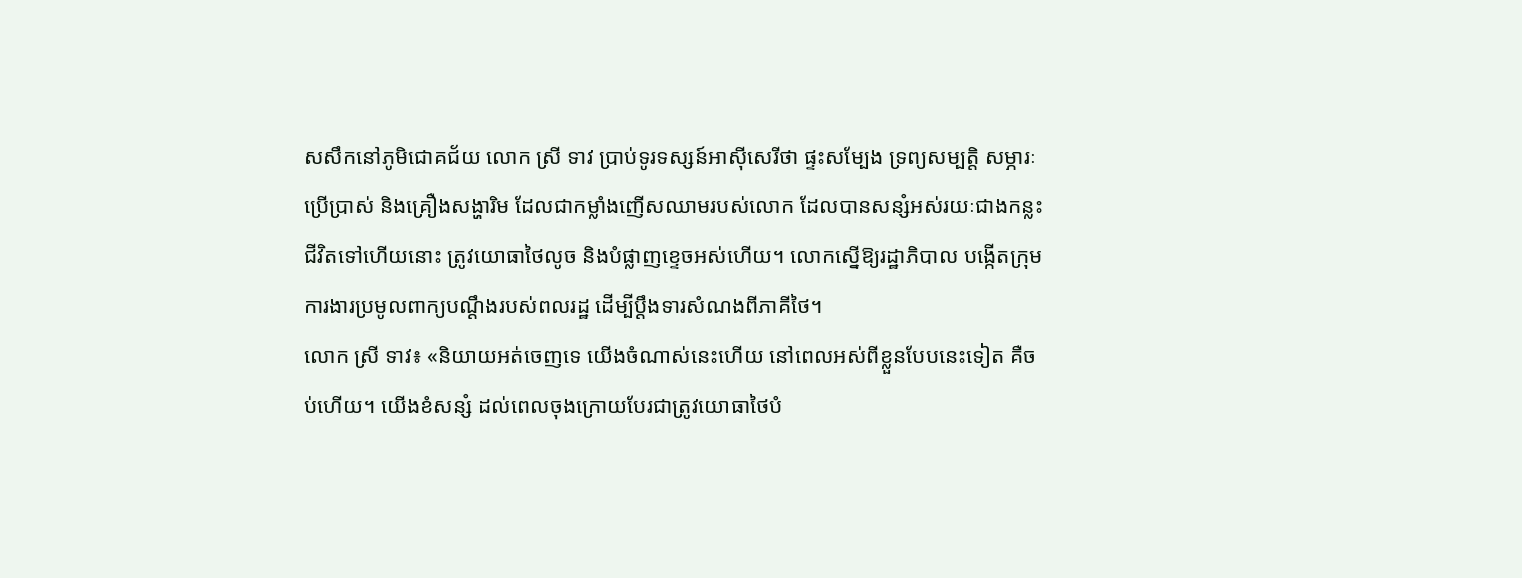សសឹកនៅភូមិជោគជ័យ លោក ស្រី ទាវ ប្រាប់ទូរទស្សន៍អាស៊ីសេរីថា ផ្ទះសម្បែង ទ្រព្យសម្បត្តិ សម្ភារៈប្រើប្រាស់ និងគ្រឿងសង្ហារិម ដែលជាកម្លាំងញើសឈាមរបស់លោក ដែលបានសន្សំអស់រយៈជាងកន្លះជីវិតទៅហើយនោះ ត្រូវយោធាថៃលូច និងបំផ្លាញខ្ទេចអស់ហើយ។ លោកស្នើឱ្យរដ្ឋាភិបាល បង្កើតក្រុមការងារប្រមូលពាក្យបណ្ដឹងរបស់ពលរដ្ឋ ដើម្បីប្ដឹងទារសំណងពីភាគីថៃ។
លោក ស្រី ទាវ៖ «និយាយអត់ចេញទេ យើងចំណាស់នេះហើយ នៅពេលអស់ពីខ្លួនបែបនេះទៀត គឺចប់ហើយ។ យើងខំសន្សំ ដល់ពេលចុងក្រោយបែរជាត្រូវយោធាថៃបំ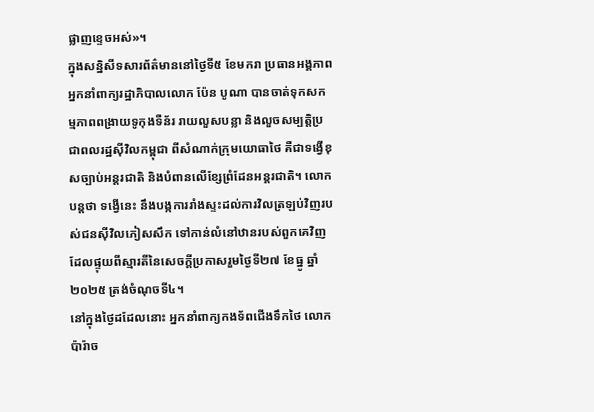ផ្លាញខ្ទេចអស់»។
ក្នុងសន្និសីទសារព័ត៌មាននៅថ្ងៃទី៥ ខែមករា ប្រធានអង្គភាពអ្នកនាំពាក្យរដ្ឋាភិបាលលោក ប៉ែន បូណា បានចាត់ទុកសកម្មភាពពង្រាយទូកុងទឺន័រ រាយលួសបន្លា និងលួចសម្បត្តិប្រជាពលរដ្ឋស៊ីវិលកម្ពុជា ពីសំណាក់ក្រុមយោធាថៃ គឺជាទង្វើខុសច្បាប់អន្តរជាតិ និងបំពានលើខ្សែព្រំដែនអន្តរជាតិ។ លោកបន្តថា ទង្វើនេះ នឹងបង្កការរាំងស្ទះដល់ការវិលត្រឡប់វិញរបស់ជនស៊ីវិលភៀសសឹក ទៅកាន់លំនៅឋានរបស់ពួកគេវិញ ដែលផ្ទុយពីស្មារតីនៃសេចក្ដីប្រកាសរួមថ្ងៃទី២៧ ខែធ្នូ ឆ្នាំ២០២៥ ត្រង់ចំណុចទី៤។
នៅក្នុងថ្ងៃដដែលនោះ អ្នកនាំពាក្យកងទ័ពជើងទឹកថៃ លោក ប៉ារ៉ាច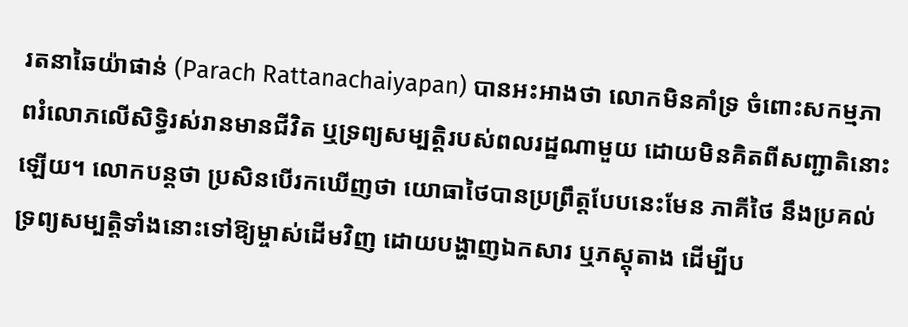រតនាឆៃយ៉ាផាន់ (Parach Rattanachaiyapan) បានអះអាងថា លោកមិនគាំទ្រ ចំពោះសកម្មភាពរំលោភលើសិទ្ធិរស់រានមានជីវិត ឬទ្រព្យសម្បត្តិរបស់ពលរដ្ឋណាមួយ ដោយមិនគិតពីសញ្ជាតិនោះឡើយ។ លោកបន្តថា ប្រសិនបើរកឃើញថា យោធាថៃបានប្រព្រឹត្តបែបនេះមែន ភាគីថៃ នឹងប្រគល់ទ្រព្យសម្បត្តិទាំងនោះទៅឱ្យម្ចាស់ដើមវិញ ដោយបង្ហាញឯកសារ ឬភស្តុតាង ដើម្បីប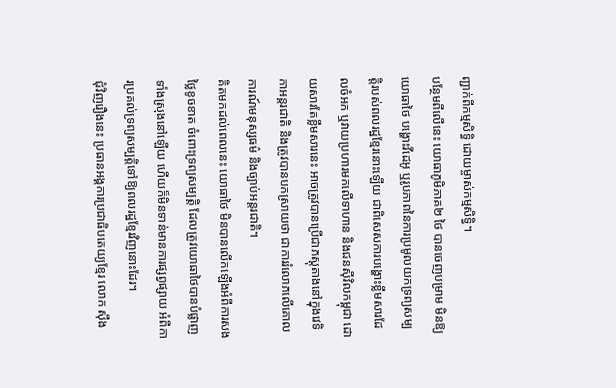ញ្ជាក់ពីកម្មសិទ្ធិ ដោយម្ចាស់កម្មសិទ្ធិ។
បន្ថែមពីលើនេះ យោធាភូមិភាគ២ ថៃ បានចេញបម្រាម មិនឱ្យយោធាថៃ បង្ហោះវីដេអូ ឬរូបភាពនៃការប្រមូលយកទ្រព្យសម្បត្តិរបស់ពលរដ្ឋខ្មែរនោះឡើយ ជាពិសេសការបង្ហោះខ្លឹមសារដែលចំអក ឬវាយប្រហារមកលើទាហាន និងជនស៊ីវិលកម្ពុជា ដោយសារតែខ្លឹមសារនេះ អាចត្រូវបានប្រើជាភស្តុតាងនៅក្នុងវេទិកាអន្តរជាតិ និងត្រូវបានបកស្រាយថា ជាការរំលោភលើគោលការណ៍មនុស្សធម៌ និងច្បាប់អន្តរជាតិ។
គិតមកដល់ពេលនេះ យោធាថៃ មិនបានលើកឡើងអំពីការសងថ្លៃខូចខាត ចំពោះទ្រព្យសម្បត្តិ ដែលត្រូវយោធាថៃបានបំផ្លាញទាំងស្រុងនៅឡើយ ហើយក៏មិនទាន់មានការផ្សព្វផ្សាយ អំពីការប្រគល់ទ្រព្យសម្បត្តិទៅឱ្យពលរដ្ឋខ្មែរវិញនោះដែរ។
ជុំវិញរឿងនេះ ប្រធានអង្គការប្រជាធិបតេយ្យខ្មែរ លោក ស៊ឹង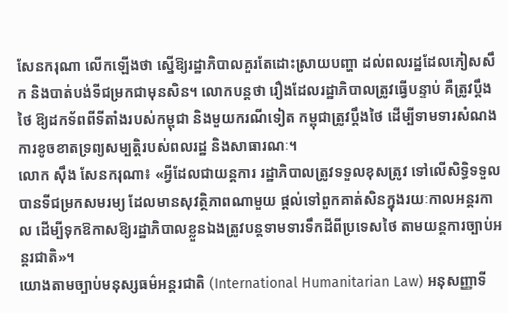សែនករុណា លើកឡើងថា ស្នើឱ្យរដ្ឋាភិបាលគួរតែដោះស្រាយបញ្ហា ដល់ពលរដ្ឋដែលភៀសសឹក និងបាត់បង់ទីជម្រកជាមុនសិន។ លោកបន្តថា រឿងដែលរដ្ឋាភិបាលត្រូវធ្វើបន្ទាប់ គឺត្រូវប្ដឹងថៃ ឱ្យដកទ័ពពីទីតាំងរបស់កម្ពុជា និងមួយករណីទៀត កម្ពុជាត្រូវប្ដឹងថៃ ដើម្បីទាមទារសំណងការខូចខាតទ្រព្យសម្បត្តិរបស់ពលរដ្ឋ និងសាធារណៈ។
លោក ស៊ឹង សែនករុណា៖ «អ្វីដែលជាយន្តការ រដ្ឋាភិបាលត្រូវទទួលខុសត្រូវ ទៅលើសិទ្ធិទទួលបានទីជម្រកសមរម្យ ដែលមានសុវត្ថិភាពណាមួយ ផ្ដល់ទៅពួកគាត់សិនក្នុងរយៈកាលអន្តរកាល ដើម្បីទុកឱកាសឱ្យរដ្ឋាភិបាលខ្លួនឯងត្រូវបន្តទាមទារទឹកដីពីប្រទេសថៃ តាមយន្តការច្បាប់អន្តរជាតិ»។
យោងតាមច្បាប់មនុស្សធម៌អន្តរជាតិ (International Humanitarian Law) អនុសញ្ញាទី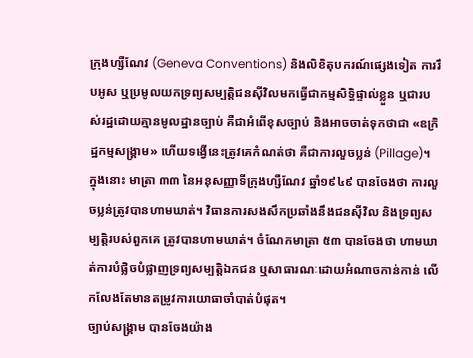ក្រុងហ្សឺណែវ (Geneva Conventions) និងលិខិតុបករណ៍ផ្សេងទៀត ការរឹបអូស ឬប្រមូលយកទ្រព្យសម្បត្តិជនស៊ីវិលមកធ្វើជាកម្មសិទ្ធិផ្ទាល់ខ្លួន ឬជារបស់រដ្ឋដោយគ្មានមូលដ្ឋានច្បាប់ គឺជាអំពើខុសច្បាប់ និងអាចចាត់ទុកថាជា «ឧក្រិដ្ឋកម្មសង្គ្រាម» ហើយទង្វើនេះត្រូវគេកំណត់ថា គឺជាការលួចប្លន់ (Pillage)។
ក្នុងនោះ មាត្រា ៣៣ នៃអនុសញ្ញាទីក្រុងហ្សឺណែវ ឆ្នាំ១៩៤៩ បានចែងថា ការលួចប្លន់ត្រូវបានហាមឃាត់។ វិធានការសងសឹកប្រឆាំងនឹងជនស៊ីវិល និងទ្រព្យសម្បត្តិរបស់ពួកគេ ត្រូវបានហាមឃាត់។ ចំណែកមាត្រា ៥៣ បានចែងថា ហាមឃាត់ការបំផ្លិចបំផ្លាញទ្រព្យសម្បត្តិឯកជន ឬសាធារណៈដោយអំណាចកាន់កាន់ លើកលែងតែមានតម្រូវការយោធាចាំបាត់បំផុត។
ច្បាប់សង្គ្រាម បានចែងយ៉ាង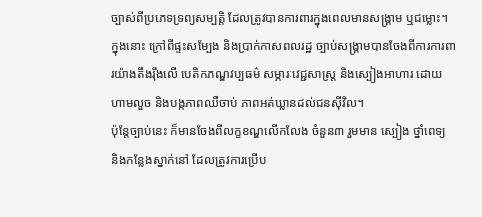ច្បាស់ពីប្រភេទទ្រព្យសម្បត្តិ ដែលត្រូវបានការពារក្នុងពេលមានសង្គ្រាម ឬជម្លោះ។ ក្នុងនោះ ក្រៅពីផ្ទះសម្បែង និងប្រាក់កាសពលរដ្ឋ ច្បាប់សង្គ្រាមបានចែងពីការការពារយ៉ាងតឹងរ៉ឹងលើ បេតិកភណ្ឌវប្បធម៌ សម្ភារៈវេជ្ជសាស្ត្រ និងស្បៀងអាហារ ដោយហាមលួច និងបង្កភាពឈឺចាប់ ភាពអត់ឃ្លានដល់ជនស៊ីវិល។
ប៉ុន្តែច្បាប់នេះ ក៏មានចែងពីលក្ខខណ្ឌលើកលែង ចំនួន៣ រួមមាន ស្បៀង ថ្នាំពេទ្យ និងកន្លែងស្នាក់នៅ ដែលត្រូវការប្រើប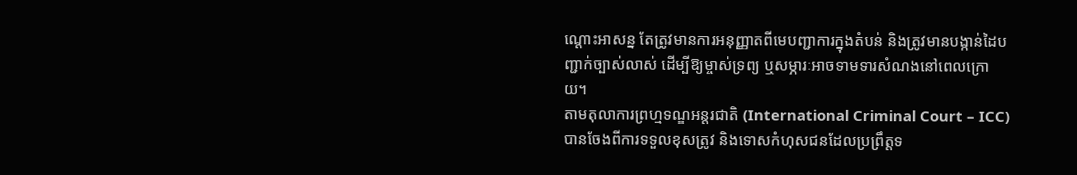ណ្ដោះអាសន្ន តែត្រូវមានការអនុញ្ញាតពីមេបញ្ជាការក្នុងតំបន់ និងត្រូវមានបង្កាន់ដៃបញ្ជាក់ច្បាស់លាស់ ដើម្បីឱ្យម្ចាស់ទ្រព្យ ឬសម្ភារៈអាចទាមទារសំណងនៅពេលក្រោយ។
តាមតុលាការព្រហ្មទណ្ឌអន្តរជាតិ (International Criminal Court – ICC) បានចែងពីការទទួលខុសត្រូវ និងទោសកំហុសជនដែលប្រព្រឹត្តទ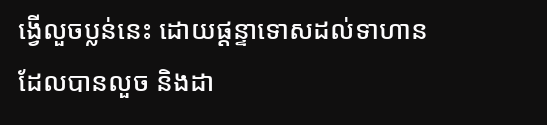ង្វើលួចប្លន់នេះ ដោយផ្ដន្ទាទោសដល់ទាហានដែលបានលួច និងដា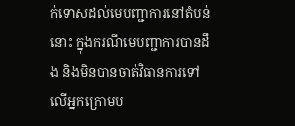ក់ទោសដល់មេបញ្ជាការនៅតំបន់នោះ ក្នុងករណីមេបញ្ជាការបានដឹង និងមិនបានចាត់វិធានការទៅលើអ្នកក្រោមប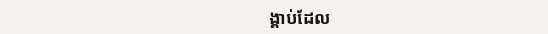ង្គាប់ដែល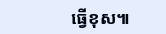ធ្វើខុស៕